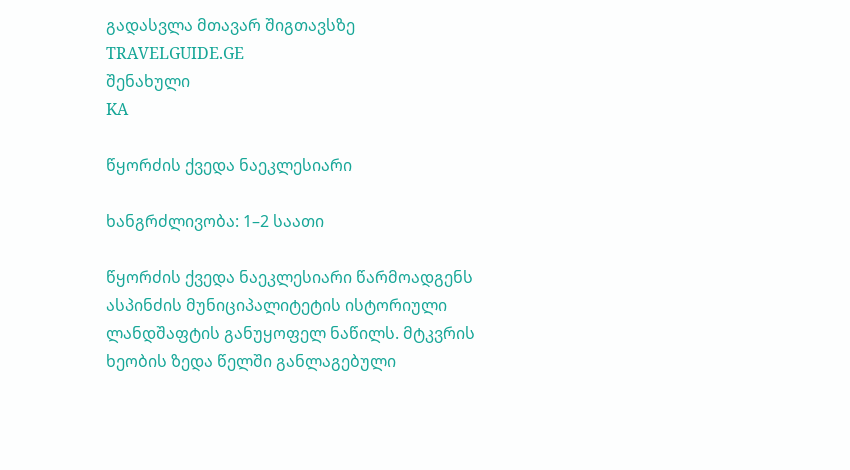გადასვლა მთავარ შიგთავსზე
TRAVELGUIDE.GE
შენახული
KA

წყორძის ქვედა ნაეკლესიარი

ხანგრძლივობა: 1–2 საათი

წყორძის ქვედა ნაეკლესიარი წარმოადგენს ასპინძის მუნიციპალიტეტის ისტორიული ლანდშაფტის განუყოფელ ნაწილს. მტკვრის ხეობის ზედა წელში განლაგებული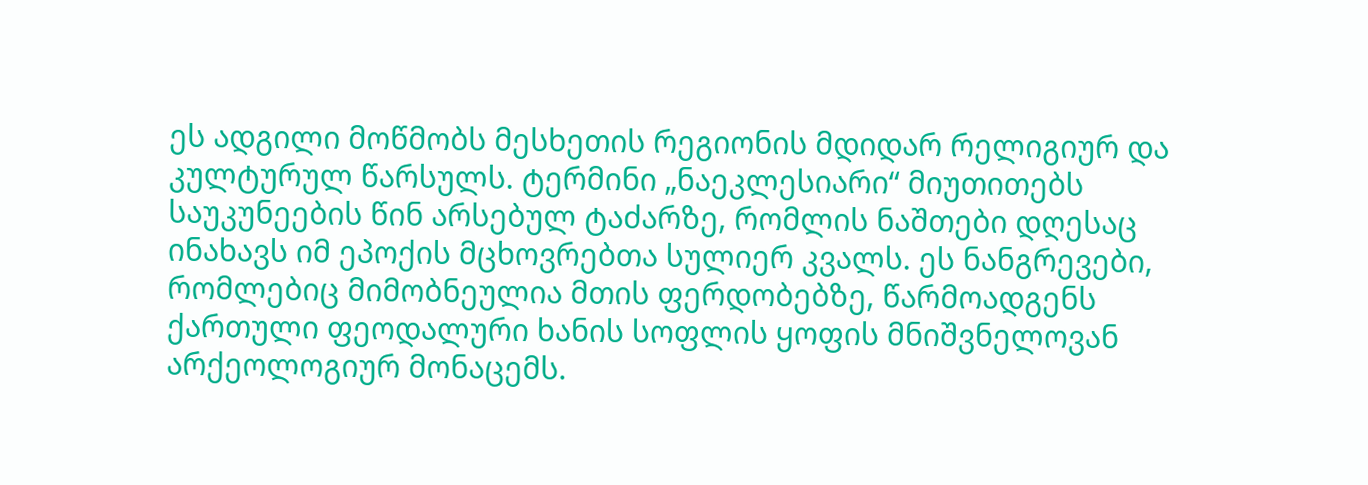ეს ადგილი მოწმობს მესხეთის რეგიონის მდიდარ რელიგიურ და კულტურულ წარსულს. ტერმინი „ნაეკლესიარი“ მიუთითებს საუკუნეების წინ არსებულ ტაძარზე, რომლის ნაშთები დღესაც ინახავს იმ ეპოქის მცხოვრებთა სულიერ კვალს. ეს ნანგრევები, რომლებიც მიმობნეულია მთის ფერდობებზე, წარმოადგენს ქართული ფეოდალური ხანის სოფლის ყოფის მნიშვნელოვან არქეოლოგიურ მონაცემს.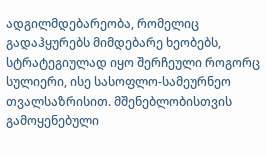ადგილმდებარეობა, რომელიც გადაჰყურებს მიმდებარე ხეობებს, სტრატეგიულად იყო შერჩეული როგორც სულიერი, ისე სასოფლო-სამეურნეო თვალსაზრისით. მშენებლობისთვის გამოყენებული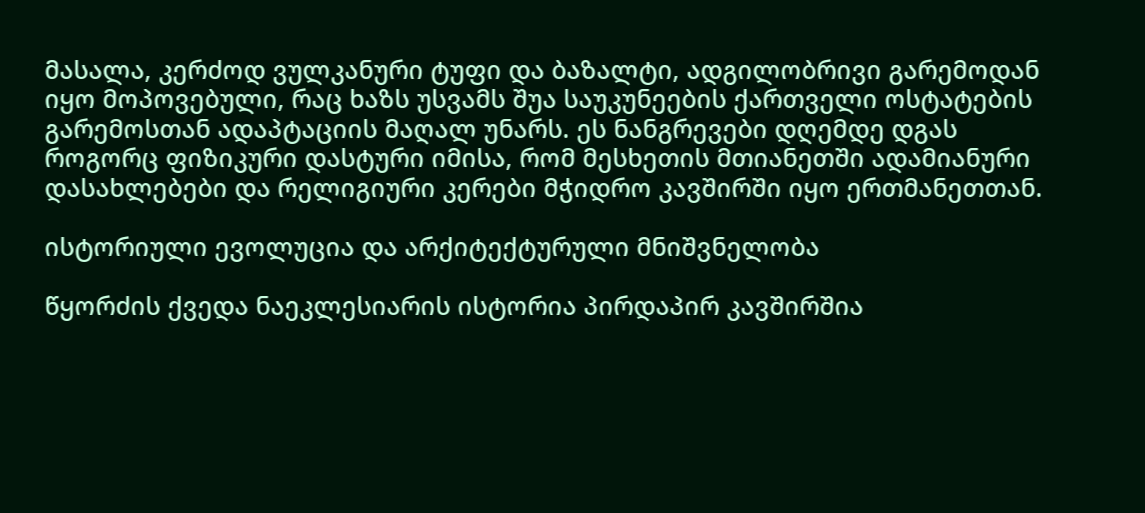მასალა, კერძოდ ვულკანური ტუფი და ბაზალტი, ადგილობრივი გარემოდან იყო მოპოვებული, რაც ხაზს უსვამს შუა საუკუნეების ქართველი ოსტატების გარემოსთან ადაპტაციის მაღალ უნარს. ეს ნანგრევები დღემდე დგას როგორც ფიზიკური დასტური იმისა, რომ მესხეთის მთიანეთში ადამიანური დასახლებები და რელიგიური კერები მჭიდრო კავშირში იყო ერთმანეთთან.

ისტორიული ევოლუცია და არქიტექტურული მნიშვნელობა

წყორძის ქვედა ნაეკლესიარის ისტორია პირდაპირ კავშირშია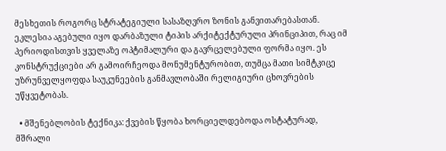მესხეთის როგორც სტრატეგიული სასაზღვრო ზონის განვითარებასთან. ეკლესია აგებული იყო დარბაზული ტიპის არქიტექტურული პრინციპით, რაც იმ პერიოდისთვის ყველაზე ოპტიმალური და გავრცელებული ფორმა იყო. ეს კონსტრუქციები არ გამოირჩეოდა მონუმენტურობით, თუმცა მათი სიმტკიცე უზრუნველყოფდა საუკუნეების განმავლობაში რელიგიური ცხოვრების უწყვეტობას.

  • მშენებლობის ტექნიკა: ქვების წყობა ხორციელდებოდა ოსტატურად, მშრალი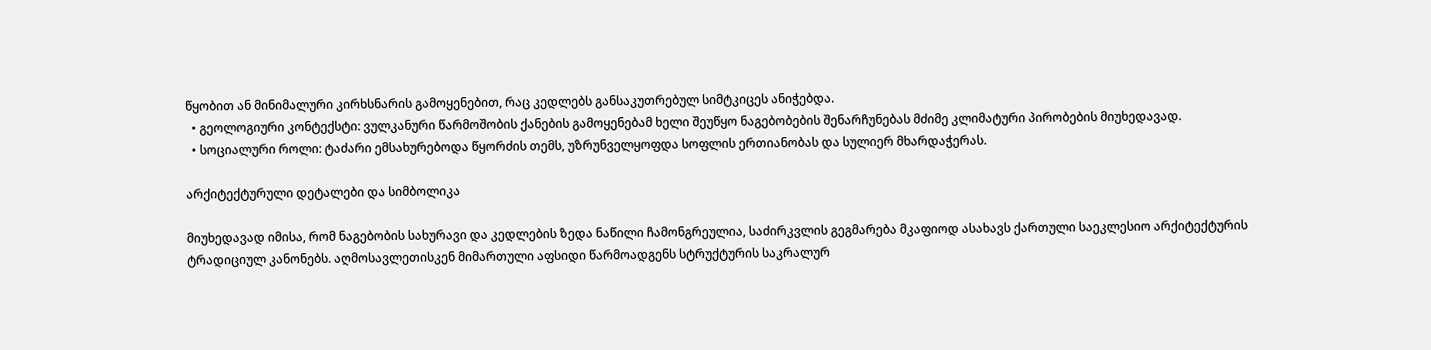წყობით ან მინიმალური კირხსნარის გამოყენებით, რაც კედლებს განსაკუთრებულ სიმტკიცეს ანიჭებდა.
  • გეოლოგიური კონტექსტი: ვულკანური წარმოშობის ქანების გამოყენებამ ხელი შეუწყო ნაგებობების შენარჩუნებას მძიმე კლიმატური პირობების მიუხედავად.
  • სოციალური როლი: ტაძარი ემსახურებოდა წყორძის თემს, უზრუნველყოფდა სოფლის ერთიანობას და სულიერ მხარდაჭერას.

არქიტექტურული დეტალები და სიმბოლიკა

მიუხედავად იმისა, რომ ნაგებობის სახურავი და კედლების ზედა ნაწილი ჩამონგრეულია, საძირკვლის გეგმარება მკაფიოდ ასახავს ქართული საეკლესიო არქიტექტურის ტრადიციულ კანონებს. აღმოსავლეთისკენ მიმართული აფსიდი წარმოადგენს სტრუქტურის საკრალურ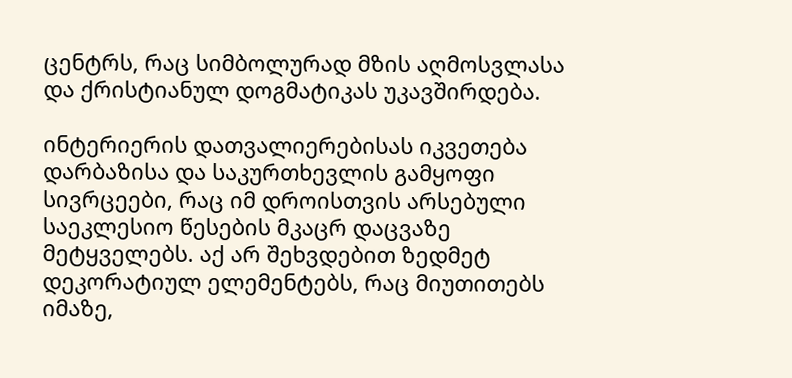ცენტრს, რაც სიმბოლურად მზის აღმოსვლასა და ქრისტიანულ დოგმატიკას უკავშირდება.

ინტერიერის დათვალიერებისას იკვეთება დარბაზისა და საკურთხევლის გამყოფი სივრცეები, რაც იმ დროისთვის არსებული საეკლესიო წესების მკაცრ დაცვაზე მეტყველებს. აქ არ შეხვდებით ზედმეტ დეკორატიულ ელემენტებს, რაც მიუთითებს იმაზე,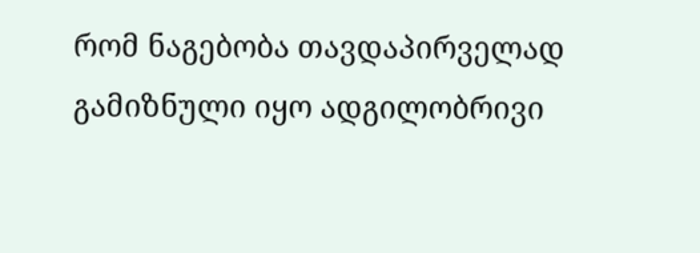რომ ნაგებობა თავდაპირველად გამიზნული იყო ადგილობრივი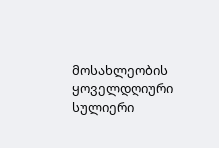მოსახლეობის ყოველდღიური სულიერი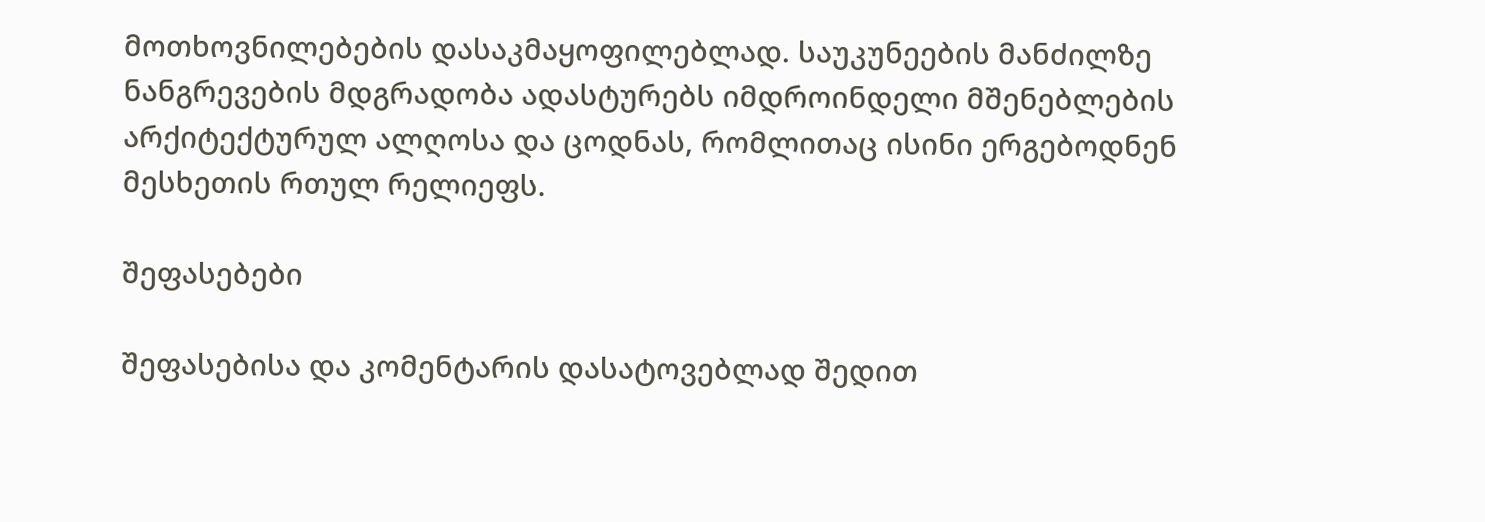მოთხოვნილებების დასაკმაყოფილებლად. საუკუნეების მანძილზე ნანგრევების მდგრადობა ადასტურებს იმდროინდელი მშენებლების არქიტექტურულ ალღოსა და ცოდნას, რომლითაც ისინი ერგებოდნენ მესხეთის რთულ რელიეფს.

შეფასებები

შეფასებისა და კომენტარის დასატოვებლად შედით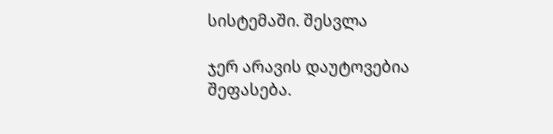სისტემაში. შესვლა

ჯერ არავის დაუტოვებია შეფასება.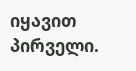იყავით პირველი.